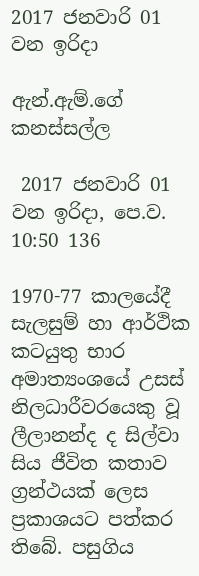2017 ජනවාරි 01 වන ඉරිදා

ඇන්.ඇම්.ගේ කනස්සල්ල

 2017 ජනවාරි 01 වන ඉරිදා, පෙ.ව. 10:50 136

1970-77 කාලයේදී සැලසුම් හා ආර්ථික කටයුතු භාර අමාත්‍යංශයේ උසස් නිලධාරීවරයෙකු වූ ලීලානන්ද ද සිල්වා සිය ජීවිත කතාව ග්‍රන්ථයක් ලෙස ප්‍රකාශයට පත්කර තිබේ. පසුගිය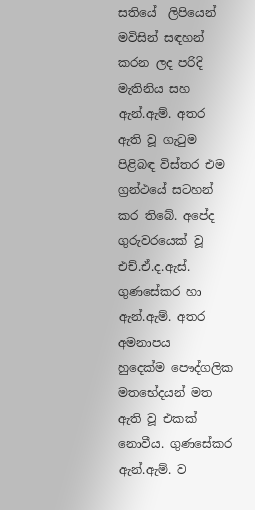සතියේ  ලිපියෙන් මවිසින් සඳහන් කරන ලද පරිදි මැතිනිය සහ ඇන්.ඇම්. අතර ඇති වූ ගැටුම පිළිබඳ විස්තර එම ග්‍රන්ථයේ සටහන් කර තිබේ. අපේද  ගුරුවරයෙක් වූ එච්.ඒ.ද.ඇස්. ගුණසේකර හා ඇන්.ඇම්. අතර අමනාපය හුදෙක්ම ‍පෞද්ගලික මතභේදයන් මත ඇති වූ එකක් නොවීය. ගුණසේකර ඇන්.ඇම්. ව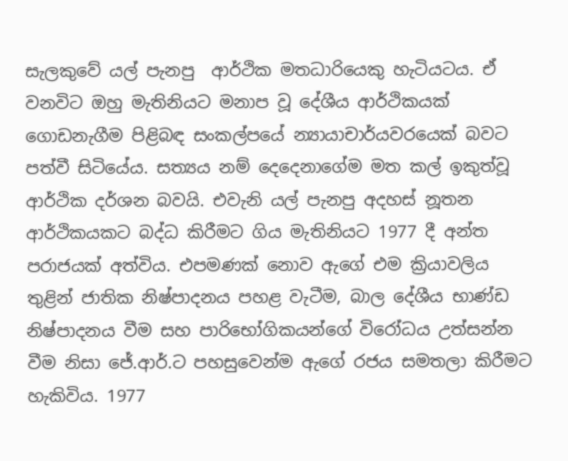සැලකුවේ යල් පැනපු  ආර්ථික මතධාරියෙකු හැටියටය. ඒ වනවිට ඔහු මැතිනියට මනාප වූ දේශීය ආර්ථිකයක් ගොඩනැගීම පිළිබඳ සංකල්පයේ න්‍යායාචාර්යවරයෙක් බවට පත්වී සිටියේය. සත්‍යය නම් දෙදෙනාගේම මත කල් ඉකුත්වූ ආර්ථික දර්ශන බවයි. එවැනි යල් පැනපු අදහස් නූතන ආර්ථිකයකට බද්ධ කිරීමට ගිය මැතිනියට 1977 දී අන්ත පරාජයක් අත්විය. එපමණක් නොව ඇගේ එම ක්‍රියාවලිය තුළින් ජාතික නිෂ්පාදනය පහළ වැටීම, බාල දේශීය භාණ්ඩ නිෂ්පාදනය වීම සහ පාරිභෝගිකයන්ගේ විරෝධය උත්සන්න වීම නිසා ජේ.ආර්.ට පහසුවෙන්ම ඇගේ රජය සමතලා කිරීමට හැකිවිය. 1977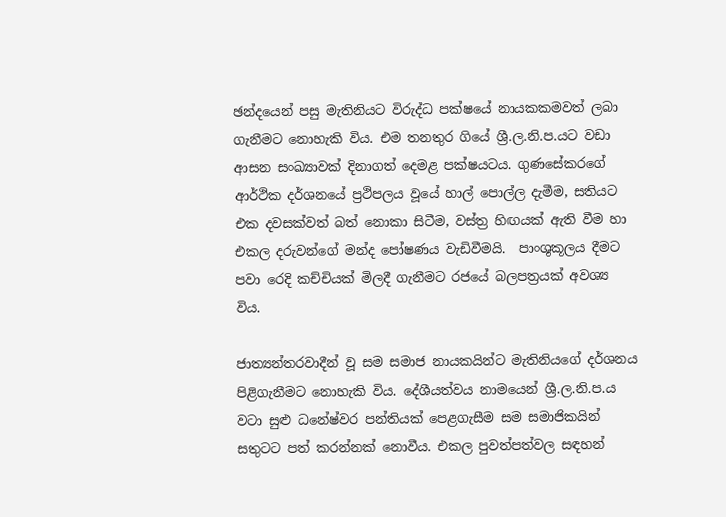ඡන්දයෙන් පසු මැතිනියට විරුද්ධ පක්ෂයේ නායකකමවත් ලබා ගැනීමට නොහැකි විය. එම තනතුර ගියේ ශ්‍රී.ල.නි.ප.යට වඩා ආසන සංඛ්‍යාවක් දිනාගත් දෙමළ පක්ෂයටය. ගුණසේකරගේ ආර්ථික දර්ශනයේ ප්‍රථිපලය වූයේ හාල් පොල්ල දැමීම, සතියට එක දවසක්වත් බත් නොකා සිටීම, වස්ත්‍ර හිඟයක් ඇති වීම හා එකල දරුවන්ගේ මන්ද පෝෂණය වැඩිවීමයි.  පාංශුකූලය දීමට පවා රෙදි කච්චියක් මිලදී ගැනීමට රජයේ බලපත්‍රයක් අවශ්‍ය විය.

ජාත්‍යන්තරවාදීන් වූ සම සමාජ නායකයින්ට මැතිනියගේ දර්ශනය පිළිගැනීමට නොහැකි විය. දේශීයත්වය නාමයෙන් ශ්‍රී.ල.නි.ප.ය වටා සුළු ධනේෂ්වර පන්තියක් පෙළගැසීම සම සමාජිකයින් සතුටට පත් කරන්නක් නොවීය. එකල පුවත්පත්වල සඳහන්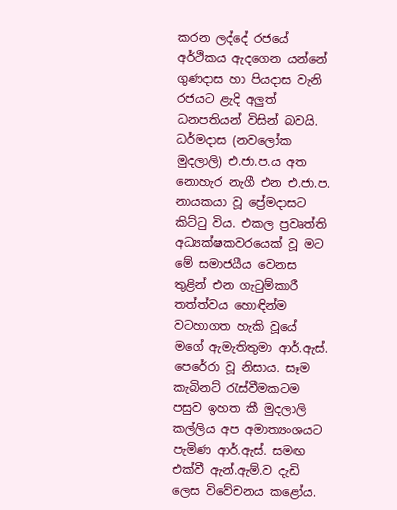කරන ලද්දේ රජයේ අර්ථිකය ඇදගෙන යන්නේ ගුණදාස හා පියදාස වැනි රජයට ළැදි අලුත් ධනපතියන් විසින් බවයි. ධර්මදාස (නවලෝක මුදලාලි) එ.ජා.ප.ය අත නොහැර නැගී එන එ.ජා.ප. නායකයා වූ ප්‍රේමදාසට කිට්ටු විය. එකල ප්‍රවෘත්ති අධ්‍යක්ෂකවරයෙක් වූ මට මේ සමාජයීය වෙනස තුළින් එන ගැටුම්කාරී තත්ත්වය හොඳින්ම වටහාගත හැකි වූයේ මගේ ඇමැතිතුමා ආර්.ඇස්. පෙරේරා වූ නිසාය. සෑම කැබිනට් රැස්වීමකටම පසුව ඉහත කී මුදලාලි කල්ලිය අප අමාත්‍යංශයට පැමිණ ආර්.ඇස්. සමඟ එක්වී ඇන්.ඇම්.ව දැඩි ලෙස විවේචනය කළෝය.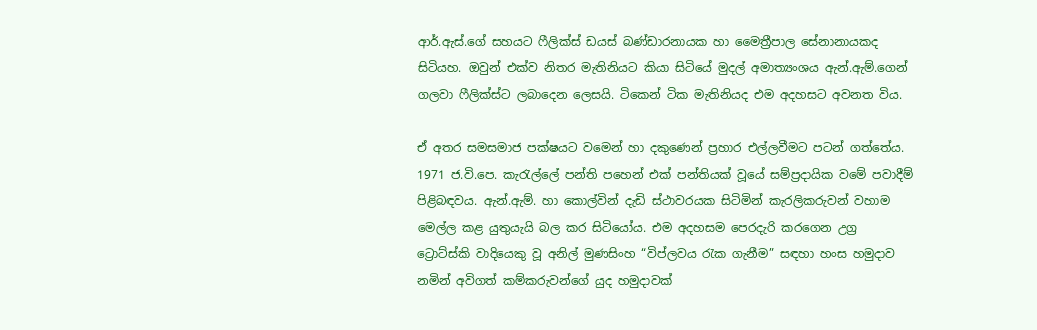ආර්.ඇස්.ගේ සහයට ෆීලික්ස් ඩයස් බණ්ඩාරනායක හා මෛත්‍රීපාල සේනානායකද සිටියහ. ඔවුන් එක්ව නිතර මැතිනියට කියා සිටියේ මුදල් අමාත්‍යංශය ඇන්.ඇම්.ගෙන් ගලවා ෆීලික්ස්ට ලබාදෙන ලෙසයි. ටිකෙන් ටික මැතිනියද එම අදහසට අවනත විය.

ඒ අතර සමසමාජ පක්ෂයට වමෙන් හා දකුණෙන් ප්‍රහාර එල්ලවීමට පටන් ගත්තේය. 1971 ජ.වි.පෙ. කැරැල්ලේ පන්ති පහෙන් එක් පන්තියක් වූයේ සම්ප්‍රදායික වමේ පවාදීම් පිළිබඳවය. ඇන්.ඇම්. හා කොල්වින් දැඩි ස්ථාවරයක සිටිමින් කැරලිකරුවන් වහාම මෙල්ල කළ යුතුයැයි බල කර සිටියෝය. එම අදහසම පෙරදැරි කරගෙන උග්‍ර ට්‍රොට්ස්කි වාදියෙකු වූ අනිල් මුණසිංහ “විප්ලවය රැක ගැනීම” සඳහා හංස හමුදාව නමින් අවිගත් කම්කරුවන්ගේ යුද හමුදාවක්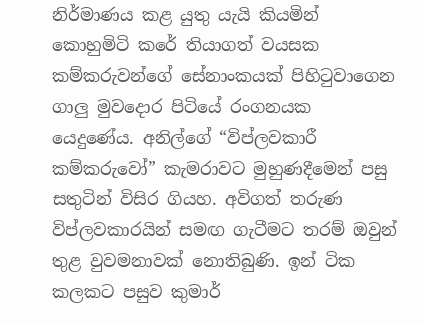නිර්මාණය කළ යුතු යැයි කියමින් කොහුමිටි කරේ තියාගත් වයසක කම්කරුවන්ගේ සේනාංකයක් පිහිටුවාගෙන ගාලු මුවදොර පිටියේ රංගනයක යෙදුණේය. අනිල්ගේ “විප්ලවකාරී කම්කරුවෝ” කැමරාවට මුහුණදීමෙන් පසු සතුටින් විසිර ගියහ. අවිගත් තරුණ විප්ලවකාරයින් සමඟ ගැටීමට තරම් ඔවුන් තුළ වුවමනාවක් නොතිබුණි. ඉන් ටික කලකට පසුව කුමාර්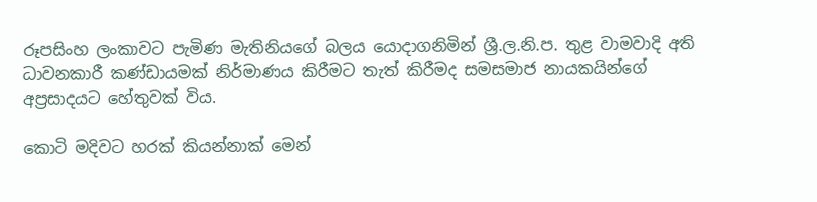රූපසිංහ ලංකාවට පැමිණ මැතිනියගේ බලය යොදාගනිමින් ශ්‍රී.ල.නි.ප. තුළ වාමවාදි අති ධාවනකාරී කණ්ඩායමක් නිර්මාණය කිරීමට තැත් කිරීමද සමසමාජ නායකයින්ගේ අප්‍රසාදයට හේතුවක් විය.

කොටි මදිවට හරක් කියන්නාක් මෙන්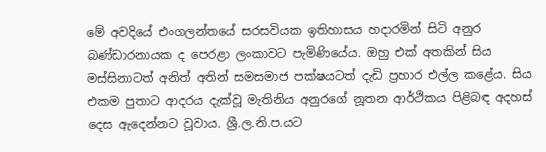මේ අවදියේ එංගලන්තයේ සරසවියක ඉතිහාසය හදාරමින් සිටි අනුර බණ්ඩාරනායක ද පෙරළා ලංකාවට පැමිණියේය. ඔහු එක් අතකින් සිය මස්සිනාටත් අනිත් අතින් සමසමාජ පක්ෂයටත් දැඩි ප්‍රහාර එල්ල කළේය. සිය එකම පුතාට ආදරය දැක්වූ මැතිනිය අනුරගේ නූතන ආර්ථිකය පිළිබඳ අදහස් දෙස ඇදෙන්නට වූවාය. ශ්‍රී.ල.නි.ප.යට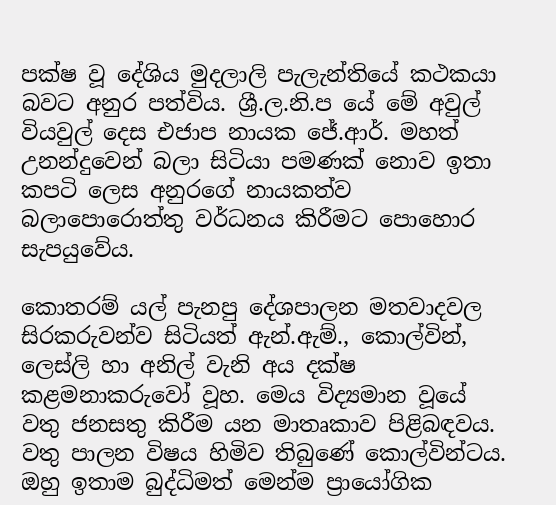පක්ෂ වූ දේශිය මුදලාලි පැලැන්තියේ කථකයා බවට අනුර පත්විය. ශ්‍රී.ල.නි.ප යේ මේ අවුල් වියවුල් දෙස එජාප නායක ජේ.ආර්. මහත් උනන්දුවෙන් බලා සිටියා පමණක් නොව ඉතා කපටි ලෙස අනුරගේ නායකත්ව බලාපොරොත්තු වර්ධනය කිරීමට පොහොර සැපයුවේය.

කොතරම් යල් පැනපු දේශපාලන මතවාදවල සිරකරුවන්ව සිටියත් ඇන්.ඇම්., කොල්වින්,  ලෙස්ලි හා අනිල් වැනි අය දක්ෂ කළමනාකරුවෝ වූහ. මෙය විද්‍යමාන වූයේ වතු ජනසතු කිරීම යන මාතෘකාව පිළිබඳවය. වතු පාලන විෂය හිමිව තිබුණේ කොල්වින්ටය. ඔහු ඉතාම බුද්ධිමත් මෙන්ම ප්‍රායෝගික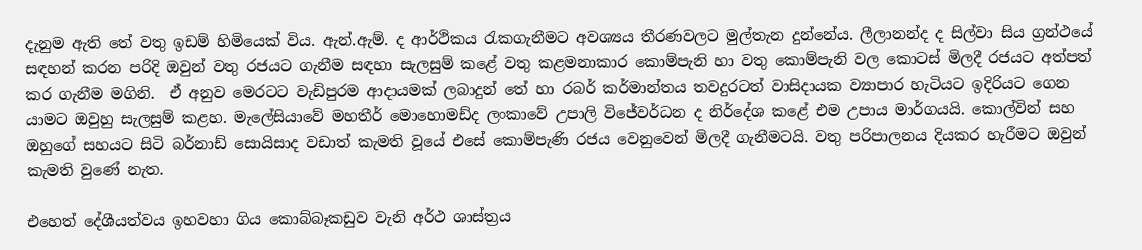දැනුම ඇති තේ වතු ඉඩම් හිමියෙක් විය. ඇන්.ඇම්. ද ආර්ථිකය රැකගැනීමට අවශ්‍යය තීරණවලට මුල්තැන දුන්නේය. ලීලානන්ද ද සිල්වා සිය ග්‍රන්ථයේ සඳහන් කරන පරිදි ඔවුන් වතු රජයට ගැනීම සඳහා සැලසුම් කළේ වතු කළමනාකාර කොම්පැනි හා වතු කොම්පැනි වල කොටස් මිලදී රජයට අත්පත් කර ගැනීම මගිනි.  ඒ අනුව මෙරටට වැඩිපුරම ආදායමක් ලබාදුන් තේ හා රබර් කර්මාන්තය තවදුරටත් වාසිදායක ව්‍යාපාර හැටියට ඉදිරියට ගෙන යාමට ඔවුහු සැලසුම් කළහ. මැලේසියාවේ මහතීර් මොහොමඩ්ද ලංකාවේ උපාලි විජේවර්ධන ද නිර්දේශ කළේ එම උපාය මාර්ගයයි. කොල්වින් සහ ඔහුගේ සහයට සිටි බර්නාඩ් සොයිසාද වඩාත් කැමති වූයේ එසේ කොම්පැණි රජය වෙනුවෙන් මිලදී ගැනීමටයි. වතු පරිපාලනය දියකර හැරීමට ඔවුන් කැමති වුණේ නැත.

එහෙත් දේශීයත්වය ඉහවහා ගිය කොබ්බෑකඩුව වැනි අර්ථ ශාස්ත්‍රය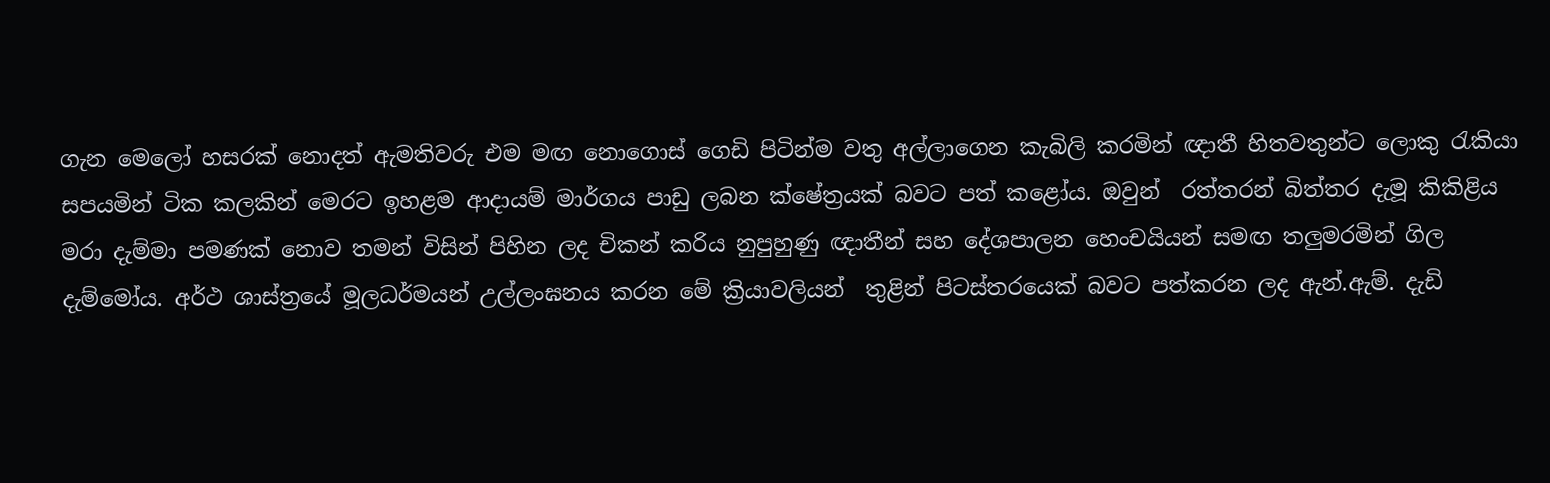ගැන මෙලෝ හසරක් නොදත් ඇමතිවරු එම මඟ නොගොස් ගෙඩි පිටින්ම වතු අල්ලාගෙන කැබිලි කරමින් ඥාතී හිතවතුන්ට ලොකු රැකියා සපයමින් ටික කලකින් මෙරට ඉහළම ආදායම් මාර්ගය පාඩු ලබන ක්ෂේත්‍රයක් බවට පත් කළෝය. ඔවුන්  රත්තරන් බිත්තර දැමූ කිකිළිය මරා දැම්මා පමණක් නොව තමන් විසින් පිහින ලද චිකන් කරිය නුපුහුණු ඥාතීන් සහ දේශපාලන හෙංචයියන් සමඟ තලුමරමින් ගිල දැම්මෝය. අර්ථ ශාස්ත්‍රයේ මූලධර්මයන් උල්ලංඝනය කරන මේ ක්‍රියාවලියන්  තුළින් පිටස්තරයෙක් බවට පත්කරන ලද ඇන්.ඇම්. දැඩි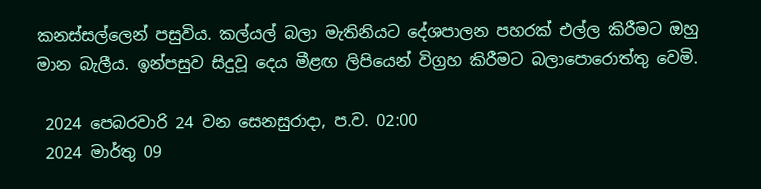කනස්සල්ලෙන් පසුවිය. කල්යල් බලා මැතිනියට දේශපාලන පහරක් එල්ල කිරීමට ඔහු මාන බැලීය. ඉන්පසුව සිදුවූ දෙය මීළඟ ලිපියෙන් විග්‍රහ කිරීමට බලාපොරොත්තු වෙමි.

 2024 පෙබරවාරි 24 වන සෙනසුරාදා, ප.ව. 02:00
 2024 මාර්තු 09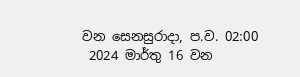වන සෙනසුරාදා, ප.ව. 02:00
 2024 මාර්තු 16 වන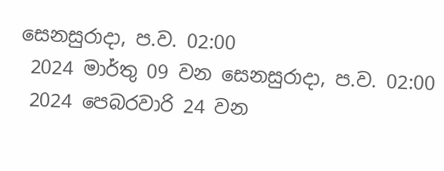සෙනසුරාදා, ප.ව. 02:00
 2024 මාර්තු 09 වන සෙනසුරාදා, ප.ව. 02:00
 2024 පෙබරවාරි 24 වන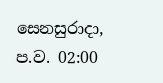සෙනසුරාදා, ප.ව. 02:00